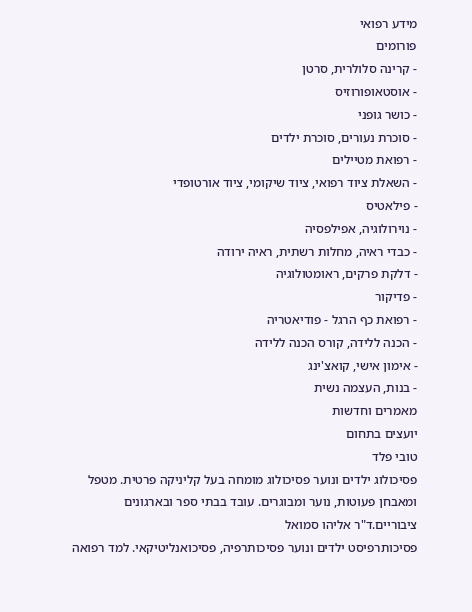מידע רפואי
פורומים
- קרינה סלולרית, סרטן
- אוסטאופורוזיס
- כושר גופני
- סוכרת נעורים, סוכרת ילדים
- רפואת מטיילים
- השאלת ציוד רפואי, ציוד שיקומי, ציוד אורטופדי
- פילאטיס
- נוירולוגיה, אפילפסיה
- כבדי ראיה, מחלות רשתית, ראיה ירודה
- דלקת פרקים, ראומטולוגיה
- פדיקור
- רפואת כף הרגל - פודיאטריה
- הכנה ללידה, קורס הכנה ללידה
- אימון אישי, קואצ'ינג
- בנות, העצמה נשית
מאמרים וחדשות
יועצים בתחום
טובי פלד
פסיכולוג ילדים ונוער פסיכולוג מומחה בעל קליניקה פרטית. מטפל ומאבחן פעוטות, נוער ומבוגרים. עובד בבתי ספר ובארגונים ציבוריים.ד"ר אליהו סמואל
פסיכותרפיסט ילדים ונוער פסיכותרפיה, פסיכואנליטיקאי. למד רפואה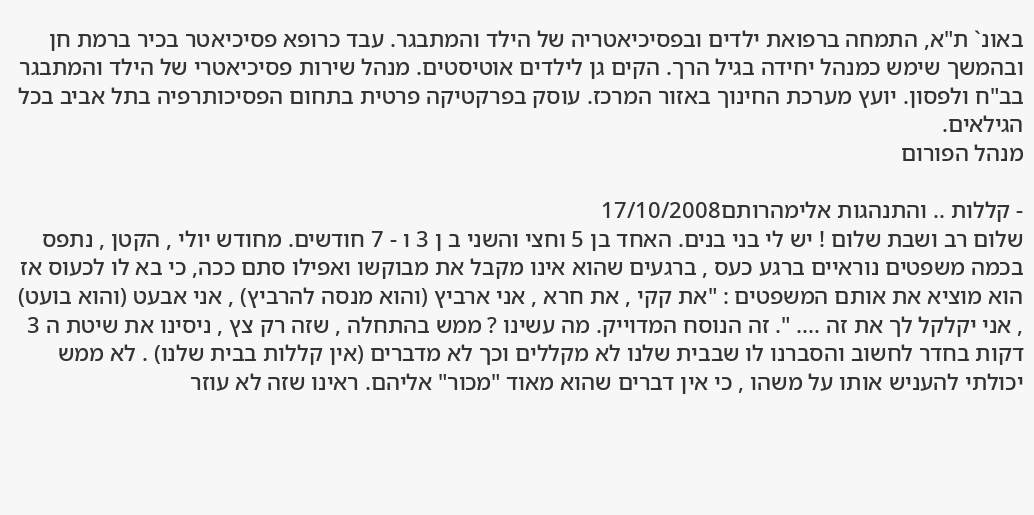באונ` ת"א, התמחה ברפואת ילדים ובפסיכיאטריה של הילד והמתבגר. עבד כרופא פסיכיאטר בכיר ברמת חן ובהמשך שימש כמנהל יחידה בגיל הרך. הקים גן לילדים אוטיסטים. מנהל שירות פסיכיאטרי של הילד והמתבגר בב"ח ולפסון. יועץ מערכת החינוך באזור המרכז. עוסק בפרקטיקה פרטית בתחום הפסיכותרפיה בתל אביב בכל הגילאים.
מנהל הפורום

- קללות .. והתנהגות אלימהרותם17/10/2008
שלום רב ושבת שלום ! יש לי בני בנים. האחד בן 5 וחצי והשני ב ן 3 ו - 7 חודשים. מחודש יולי , הקטן , נתפס בכמה משפטים נוראיים ברגע כעס , ברגעים שהוא אינו מקבל את מבוקשו ואפילו סתם ככה, כי בא לו לכעוס אז הוא מוציא את אותם המשפטים : "את קקי , את חרא , אני ארביץ (והוא מנסה להרביץ) , אני אבעט (והוא בועט) , אני יקלקל לך את זה .... ". זה הנוסח המדוייק. מה עשינו ? ממש בהתחלה , שזה רק צץ , ניסינו את שיטת ה 3 דקות בחדר לחשוב והסברנו לו שבבית שלנו לא מקללים וכך לא מדברים (אין קללות בבית שלנו) . לא ממש יכולתי להעניש אותו על משהו , כי אין דברים שהוא מאוד "מכור" אליהם. ראינו שזה לא עוזר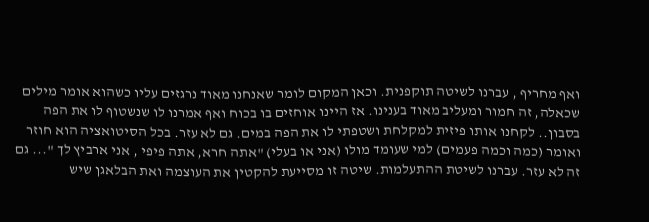ואף מחריף , עברנו לשיטה תוקפנית. וכאן המקום לומר שאנחנו מאוד נרגזים עליו כשהוא אומר מילים שכאלה, זה חמור ומעליב מאוד בענינו. אז היינו אוחזים בו בכוח ואף אמרנו לו שנשטוף לו את הפה בסבון.. לקחנו אותו פיזית למקלחת ושטפתי לו את הפה במים. גם לא עזר. בכל הסיטואציה הוא חוזר ואומר (כמה וכמה פעמים) למי שעומד מולו (אני או בעלי) "אתה חרא, אתה פיפי , אני ארביץ לך "... גם זה לא עזר. עברנו לשיטת ההתעלמות. שיטה זו מסייעת להקטין את העוצמה ואת הבלאגן שיש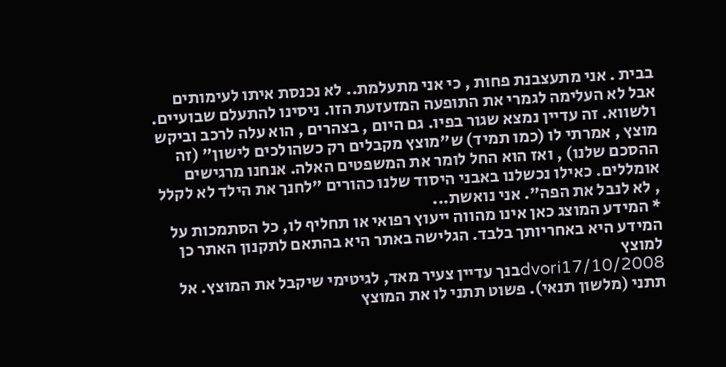בבית . אני מתעצבנת פחות , כי אני מתעלמת.. לא נכנסת איתו לעימותים אבל לא העלימה לגמרי את התופעה המזעזעת הזו. ניסינו להתעלם שבועיים. ולשווא. זה עדיין נמצא שגור בפיו. גם היום , בצהרים , הוא עלה לרכב וביקש מוצץ , אמרתי לו (כמו תמיד) ש"מוצץ מקבלים רק כשהולכים לישון" (זה ההסכם שלנו) , ואז הוא החל לומר את המשפטים האלה. אנחנו מרגישים אומללים. כאילו נכשלנו באבני היסוד שלנו כהורים "לחנך את הילד לא לקלל , לא לנבל את הפה". אני נואשת...
* המידע המוצג כאן אינו מהווה ייעוץ רפואי או תחליף לו, כל הסתמכות על המידע היא באחריותך בלבד. הגלישה באתר היא בהתאם לתקנון האתר כן למוצץ
dvori17/10/2008בנך עדיין צעיר מאד, לגיטימי שיקבל את המוצץ. אל תתני (מלשון תנאי). פשוט תתני לו את המוצץ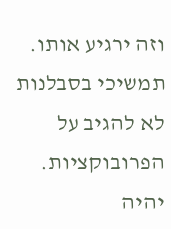וזה ירגיע אותו. תמשיכי בסבלנות לא להגיב על הפרובוקציות. יהיה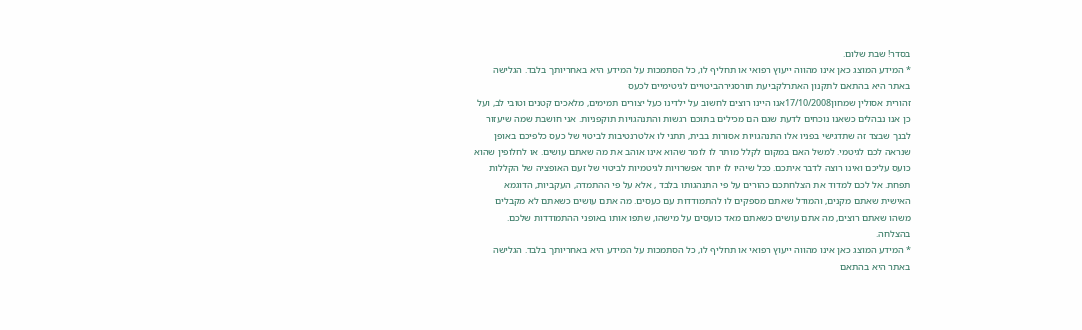בסדר! שבת שלום.
* המידע המוצג כאן אינו מהווה ייעוץ רפואי או תחליף לו, כל הסתמכות על המידע היא באחריותך בלבד. הגלישה באתר היא בהתאם לתקנון האתרלקביעת תורסגירהביטויים לגיטימיים לכעס
זהורית אסולין שמחון17/10/2008אנו היינו רוצים לחשוב על ילדינו כעל יצורים תמימים, מלאכים קטנים וטובי לב, ועל כן אנו נבהלים כשאנו נוכחים לדעת שגם הם מכילים בתוכם רגשות והתנהגויות תוקפניות. אני חושבת שמה שיעזור לבנך שבצד זה שתדגישי בפניו אלו התנהגויות אסורות בבית, תתני לו אלטרנטיבות לביטוי של כעס כלפיכם באופן שנראה לכם לגיטמי. למשל האם במקום לקלל מותר לו לומר שהוא אינו אוהב את מה שאתם עושים. או לחלופין שהוא כועס עליכם ואינו רוצה לדבר איתכם. ככל שיהיו לו יותר אפשרויות לגיטמיות לביטוי של זעם האופציה של הקללות תפחת. אל לכם למדוד את הצלחתכם כהורים על פי התנהגותו בלבד , אלא על פי ההתמדה, העקביות, הדוגמא האישית שאתם מקנים, והמודל שאתם מספקים לו להתמודדות עם כעסים. מה אתם עושים כשאתם לא מקבלים משהו שאתם רוצים, מה אתם עושים כשאתם מאד כועסים על מישהו, שתפו אותו באופני ההתמודדות שלכם. בהצלחה.
* המידע המוצג כאן אינו מהווה ייעוץ רפואי או תחליף לו, כל הסתמכות על המידע היא באחריותך בלבד. הגלישה באתר היא בהתאם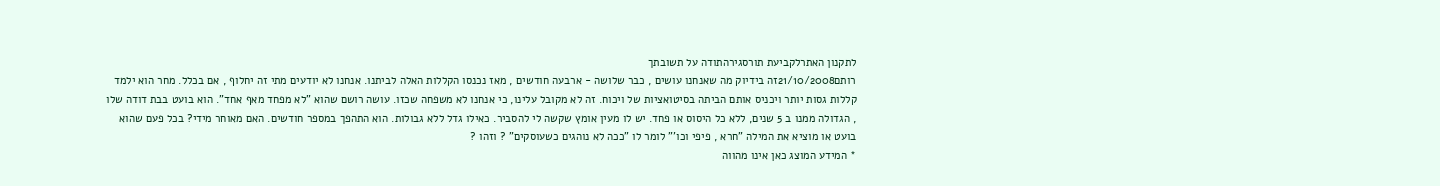לתקנון האתרלקביעת תורסגירהתודה על תשובתך
רותם21/10/2008זה בידיוק מה שאנחנו עושים , כבר שלושה - ארבעה חודשים , מאז נכנסו הקללות האלה לביתנו. אנחנו לא יודעים מתי זה יחלוף , אם בכלל. מחר הוא ילמד קללות גסות יותר ויכניס אותם הביתה בסיטואציות של ויכוח. זה לא מקובל עלינו, כי אנחנו לא משפחה שכזו. עושה רושם שהוא "לא מפחד מאף אחד". הוא בועט בבת דודה שלו , הגדולה ממנו ב 5 שנים, ללא כל היסוס או פחד. יש לו מעין אומץ שקשה לי להסביר. כאילו גדל ללא גבולות. הוא התהפך במספר חודשים. האם מאוחר מידי? בכל פעם שהוא בועט או מוציא את המילה "חרא , פיפי וכו'" לומר לו "ככה לא נוהגים כשעוסקים" ? וזהו ?
* המידע המוצג כאן אינו מהווה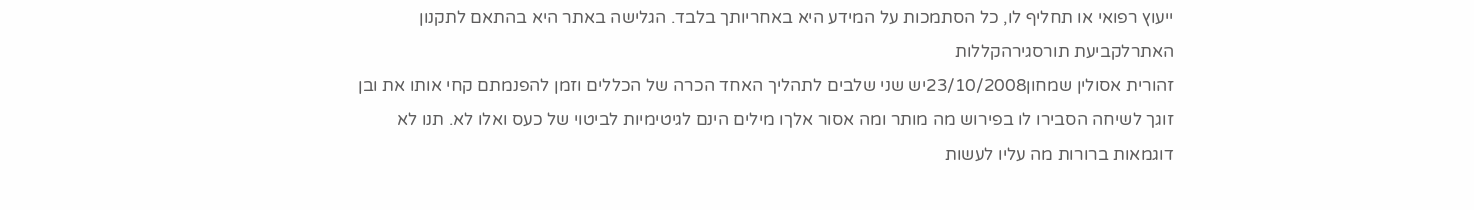ייעוץ רפואי או תחליף לו, כל הסתמכות על המידע היא באחריותך בלבד. הגלישה באתר היא בהתאם לתקנון האתרלקביעת תורסגירהקללות
זהורית אסולין שמחון23/10/2008יש שני שלבים לתהליך האחד הכרה של הכללים וזמן להפנמתם קחי אותו את ובן זוגך לשיחה הסבירו לו בפירוש מה מותר ומה אסור אלךו מילים הינם לגיטימיות לביטוי של כעס ואלו לא. תנו לא דוגמאות ברורות מה עליו לעשות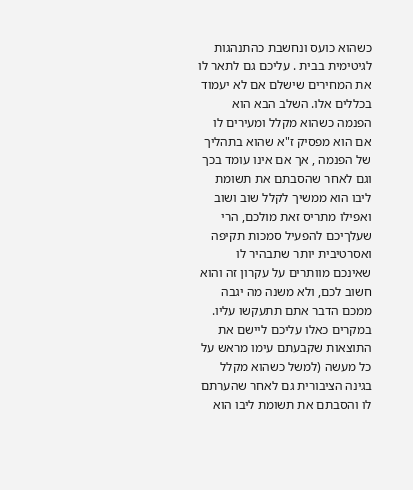כשהוא כועס ונחשבת כהתנהגות לגיטימית בבית . עליכם גם לתאר לו את המחירים שישלם אם לא יעמוד בכללים אלו. השלב הבא הוא הפנמה כשהוא מקלל ומעירים לו אם הוא מפסיק ז"א שהוא בתהליך של הפנמה , אך אם אינו עומד בכך וגם לאחר שהסבתם את תשומת ליבו הוא ממשיך לקלל שוב ושוב ואפילו מתריס זאת מולכם, הרי שעלךיכם להפעיל סמכות תקיפה ואסרטיבית יותר שתבהיר לו שאינכם מוותרים על עקרון זה והוא חשוב לכם, ולא משנה מה יגבה ממכם הדבר אתם תתעקשו עליו. במקרים כאלו עליכם ליישם את התוצאות שקבעתם עימו מראש על כל מעשה (למשל כשהוא מקלל בגינה הציבורית גם לאחר שהערתם לו והסבתם את תשומת ליבו הוא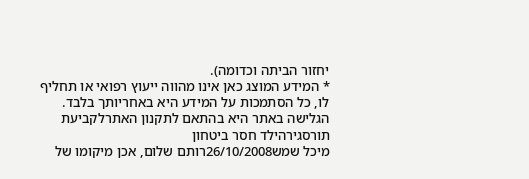יחזור הביתה וכדומה).
* המידע המוצג כאן אינו מהווה ייעוץ רפואי או תחליף לו, כל הסתמכות על המידע היא באחריותך בלבד. הגלישה באתר היא בהתאם לתקנון האתרלקביעת תורסגירהילד חסר ביטחון
מיכל שמש26/10/2008רותם שלום, אכן מיקומו של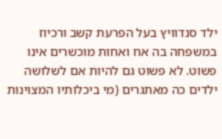ילד סנדוויץ בעל הפרעת קשב ורכיוז במשפחה בה אח ואחות מוכשרים אינו פשוט. לא פשוט גם להיות אם לשלושה ילדים כה מאתגרים (מי ביכלותיו המצוינות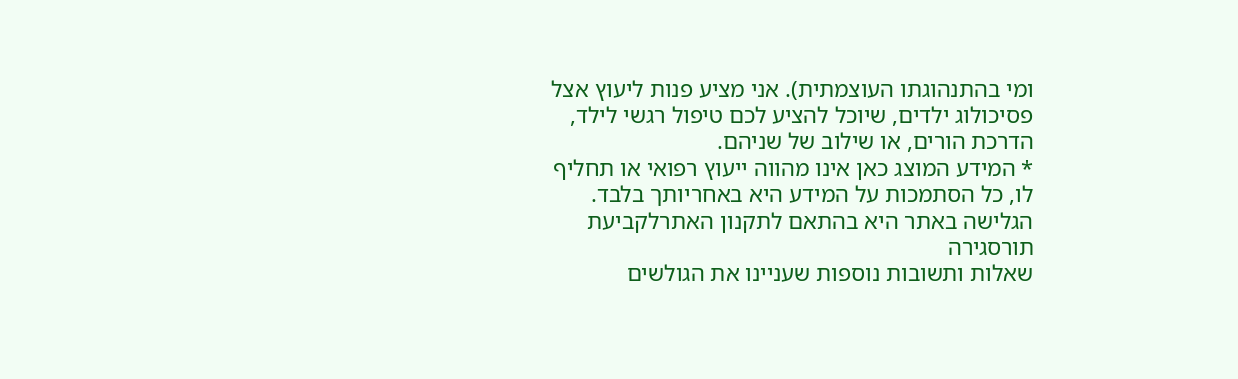ומי בהתנהוגתו העוצמתית). אני מציע פנות ליעוץ אצל פסיכולוג ילדים, שיוכל להציע לכם טיפול רגשי לילד, הדרכת הורים, או שילוב של שניהם.
* המידע המוצג כאן אינו מהווה ייעוץ רפואי או תחליף לו, כל הסתמכות על המידע היא באחריותך בלבד. הגלישה באתר היא בהתאם לתקנון האתרלקביעת תורסגירה
שאלות ותשובות נוספות שעניינו את הגולשים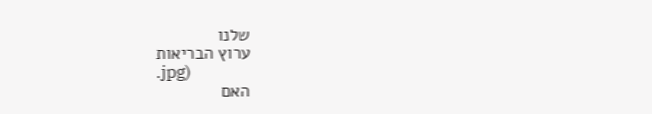שלנו
ערוץ הבריאות
.jpg)
האם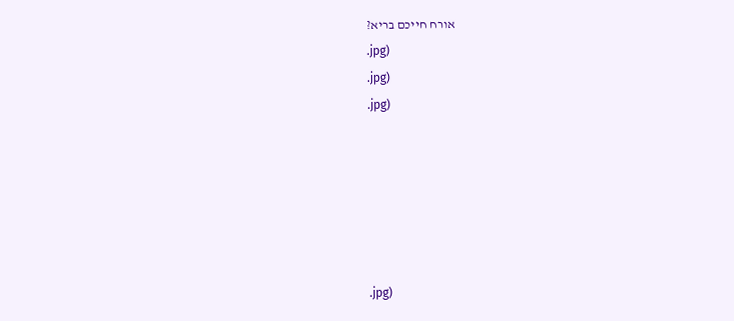אורח חייכם בריא?
.jpg)
.jpg)
.jpg)






.jpg)